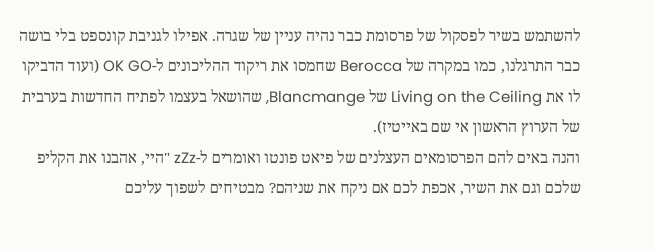להשתמש בשיר לפסקול של פרסומת כבר נהיה עניין של שגרה. אפילו לגניבת קונספט בלי בושה כבר התרגלנו, כמו במקרה של Berocca שחמסו את ריקוד ההליכונים ל-OK GO (ועוד הדביקו לו את Living on the Ceiling של Blancmange, שהושאל בעצמו לפתיח החדשות בערבית של הערוץ הראשון אי שם באייטיז).
והנה באים להם הפרסומאים העצלנים של פיאט פונטו ואומרים ל-zZz "היי, אהבנו את הקליפ שלכם וגם את השיר, אכפת לכם אם ניקח את שניהם? מבטיחים לשפוך עליכם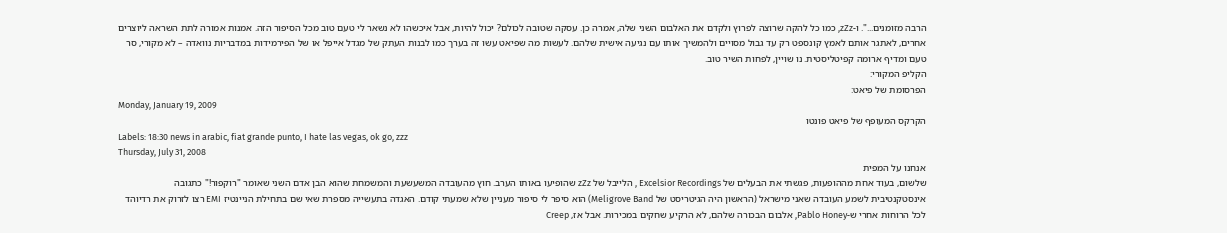הרבה מזומנים...". ו-zZz, כמו כל להקה שרוצה לפרוץ ולקדם את האלבום השני שלה, אמרה כן. עסקה שטובה לכולם? יכול להיות, אבל איכשהו לא נשאר לי טעם טוב מכל הסיפור הזה. אמנות אמורה לתת השראה ליוצרים אחרים, לאתגר אותם לאמץ קונספט רק עד גבול מסויים ולהמשיך אותו עם נגיעה אישית שלהם. לעשות מה שפיאט עשו זה בערך כמו לבנות העתק של מגדל אייפל או של הפירמידות במדבריות נוואדה – לא מקורי, סר טעם ומדיף ארומה קפיטליסטית. נו שויין, לפחות השיר טוב.
הקליפ המקורי:
הפרסומת של פיאט:
Monday, January 19, 2009
הקרקס המעופף של פיאט פונטו
Labels: 18:30 news in arabic, fiat grande punto, I hate las vegas, ok go, zzz
Thursday, July 31, 2008
אנחנו על המפית
שלשום, בעוד אחת מההופעות, פגשתי את הבעלים של Excelsior Recordings , הלייבל של zZz שהופיעו באותו הערב. חוץ מהעובדה המשעשעת והמשמחת שהוא הבן אדם השני שאומר "רוקפור!" כתגובה אינסטקנטיבית לשמע העובדה שאני מישראל (הראשון היה הגיטריסט של Meligrove Band) הוא סיפר לי סיפור מעניין שלא שמעתי קודם. האגדה בתעשייה מספרת שאי שם בתחילת הניינטיז EMI רצו לזרוק את רדיוהד לכל הרוחות אחרי ש-Pablo Honey, אלבום הבכורה שלהם, לא הרקיע שחקים במכירות. אבל אז, Creep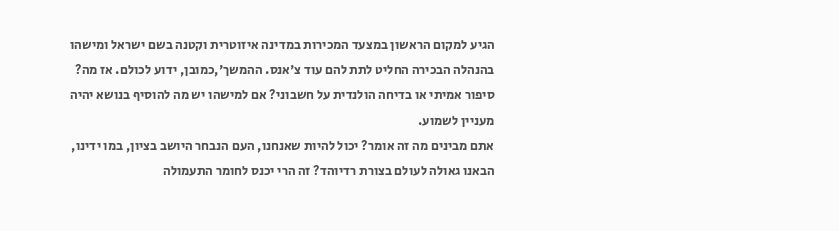הגיע למקום הראשון במצעד המכירות במדינה איזוטרית וקטנה בשם ישראל ומישהו בהנהלה הבכירה החליט לתת להם עוד צ'אנס. ההמשך',כמובן, ידוע לכולם. אז מה? סיפור אמיתי או בדיחה הולנדית על חשבוני? אם למישהו יש מה להוסיף בנושא יהיה מעניין לשמוע.
אתם מבינים מה זה אומר? יכול להיות שאנחנו, העם הנבחר היושב בציון, במו ידינו, הבאנו גאולה לעולם בצורת רדיוהד? זה הרי יכנס לחומר התעמולה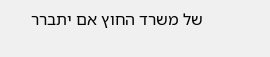של משרד החוץ אם יתברר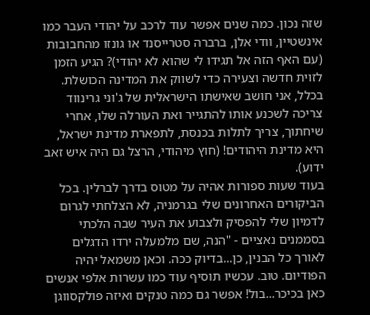שזה נכון. כמה שנים אפשר עוד לרכב על יהודי העבר כמו אינשטיין, וודי אלן, ברברה סטרייסנד או גונזו מהחבובות (עם האף הזה אל תגידו לי שהוא לא יהודי)? הגיע הזמן לזוית חדשה וצעירה כדי לשווק את המדינה הכושלת. בכלל, אני חושב שאישתו הישראלית של ג'וני גרינווד צריכה לשכנע אותו להתגייר ואת העורלה שלו, אחרי שיחתוך, צריך לתלות בכנסת, לתפארת מדינת ישראל, היא מדינת היהודים! (חוץ מיהודי, הרצל גם היה איש זאב ידוע).
בעוד שעות ספורות אהיה על מטוס בדרך לברלין. בכל הביקורים האחרונים שלי בגרמניה, לא הצלחתי לגרום לדמיון שלי להפסיק ולצבוע את העיר שבה הלכתי בסממנים נאציים - "הנה, שם מלמעלה ירדו הדגלים לאורך כל הבנין, כן...בדיוק ככה. וכאן משמאל יהיה הפודיום. טוב. עכשיו תוסיף עוד כמו עשרות אלפי אנשים כאן בכיכר...בול! אפשר גם כמה טנקים ואיזה פולקסווגן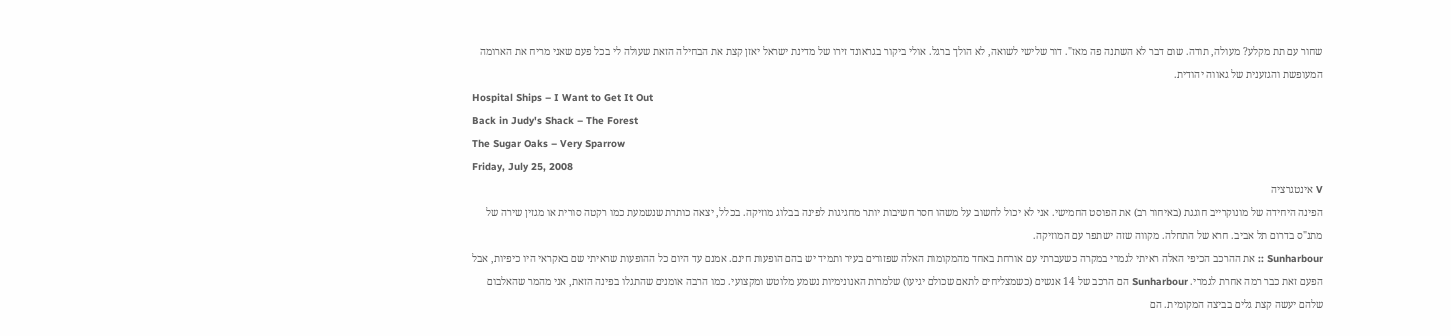שחור עם תת מקלע? מעולה, תודה. שום דבר לא השתנה פה מאז". דור שלישי לשואה, לא הולך ברגל. אולי ביקור בגראונד זירו של מדינת ישראל יאזן קצת את הבחילה הזאת שעולה לי בכל פעם שאני מריח את הארומה המעופשת והגזענית של גאווה יהודית.
Hospital Ships – I Want to Get It Out
Back in Judy's Shack – The Forest
The Sugar Oaks – Very Sparrow
Friday, July 25, 2008
V אינטגרציה
הפינה היחידה של מונוקרייב חוגגת (באיחור רב) את הפוסט החמישי. אני לא יכול לחשוב על משהו חסר חשיבות יותר מחגיגות לפינה בבלוג מוזיקה. בכלל, יצאה כותרת שנשמעת כמו רקטה סורית או מגזין שירה של מתנ"ס בדרום תל אביב. חרא של התחלה. מקווה שזה ישתפר עם המוזיקה.
Sunharbour :: את ההרכב הכיפי האלה ראיתי לגמרי במקרה כשעברתי עם אורחת באחד מהמקומות האלה שפזורים בעיר ותמיד יש בהם הופעות חינם. אמנם עד היום כל ההופעות שראיתי שם באקראי היו כיפיות, אבל הפעם זאת כבר רמה אחרת לגמרי. Sunharbour הם הרכב של 14 אנשים (כשמצליחים לתאם שכולם יגיעו) שלמרות האנונימיות נשמע מלוטש ומקצועי. כמו הרבה אומנים שהתגלו בפינה הזאת, אני מהמר שהאלבום שלהם יעשה קצת גלים בביצה המקומית. הם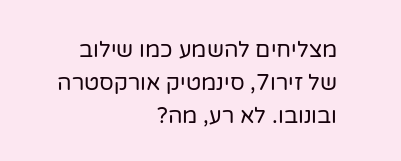מצליחים להשמע כמו שילוב של זירו7, סינמטיק אורקסטרה ובונובו. לא רע, מה?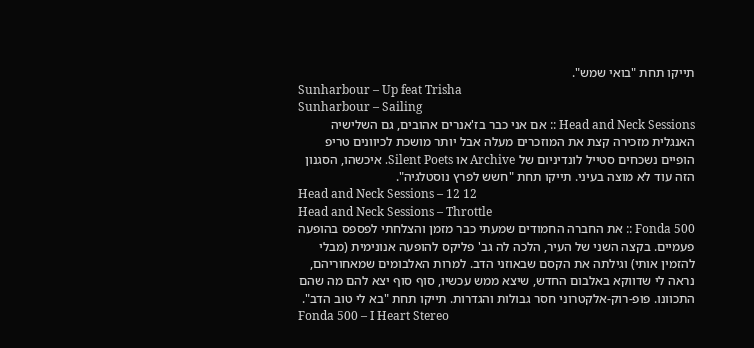תייקו תחת "בואי שמש".
Sunharbour – Up feat Trisha
Sunharbour – Sailing
Head and Neck Sessions :: אם אני כבר בז'אנרים אהובים, גם השלישיה האנגלית מזכירה קצת את המוזכרים מעלה אבל יותר מושכת לכיוונים טריפ הופיים נשכחים סטייל לונדיניום של Archive או Silent Poets. איכשהו, הסגנון הזה עוד לא מוצה בעיני. תייקו תחת "חשש לפרץ נוסטלגיה".
Head and Neck Sessions – 12 12
Head and Neck Sessions – Throttle
Fonda 500 :: את החברה החמודים שמעתי כבר מזמן והצלחתי לפספס בהופעה פעמיים. בקצה השני של העיר, הלכה לה גב' פליקס להופעה אנונימית (מבלי להזמין אותי) וגילתה את הקסם שבאוזני הדב. למרות האלבומים שמאחוריהם, נראה לי שדווקא באלבום החדש, שיצא ממש עכשיו, סוף סוף יצא להם מה שהם התכוונו. פופ-רוק-אלקטרוני חסר גבולות והגדרות. תייקו תחת "בא לי טוב הדב".
Fonda 500 – I Heart Stereo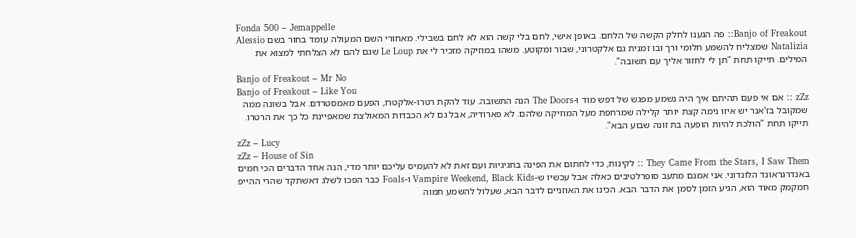Fonda 500 – Jemappelle
Banjo of Freakout:: פה הגענו לחלק הקשה של הלחם. באופן אישי, לחם בלי קשה הוא לא לחם בשבילי. מאחורי השם המעולה עומד בחור בשם Alessio Natalizia שמצליח להשמע חלומי ורך ובו זמנית גם אלקטרוני, שבור ומקוטע. משהו במוזיקה מזכיר לי את Le Loup שגם להם לא הצלחתי למצוא את המילים. תייקו תחת "תן לי לחזור אליך עם תשובה".
Banjo of Freakout – Mr No
Banjo of Freakout – Like You
zZz :: אם אי פעם תהיתם איך היה נשמע מפגש של דפש מוד ו-The Doors הנה התשובה. עוד להקת רטרו-אלקטרו, הפעם מאמסטרדם. אבל בשונה ממה שמקובל בז'אנר יש איזו נימה קצת יותר קלילה שמרחפת מעל המוזיקה שלהם. לא פארודיה, אבל גם לא הכבדות המאולצת שמאפיינת כל כך את הרטרו. תייקו תחת "הולכת להיות הופעה בת זונה שבוע הבא".
zZz – Lucy
zZz – House of Sin
They Came From the Stars, I Saw Them :: לקינוח, כדי לחתום את הפינה בחגיגיות ועם זאת לא להעמיס עליכם יותר מדי, הנה אחד הדברים הכי חמים באנדרגראונד הלונדוני. אני אמנם מתעב סופרלטיבים כאלה אבל עכשיו ש-Vampire Weekend, Black Kids ו-Foals כבר הפכו לשלג דאשתקד שהרי ההייפ חמקמק מאוד הוא, הגיע הזמן לסמן את הדבר הבא. הכינו את האוזניים לדבר הבא, שעלול להשמע תמוה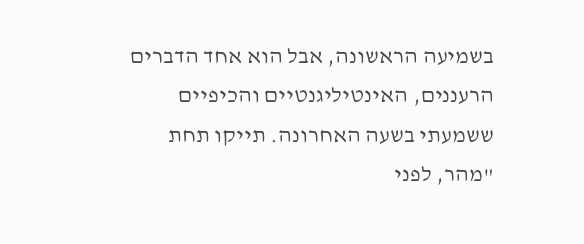בשמיעה הראשונה, אבל הוא אחד הדברים הרעננים, האינטיליגנטיים והכיפיים ששמעתי בשעה האחרונה. תייקו תחת "מהר, לפני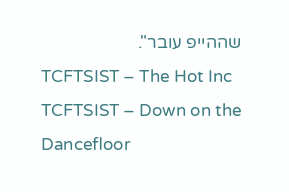שההייפ עובר".
TCFTSIST – The Hot Inc
TCFTSIST – Down on the Dancefloor